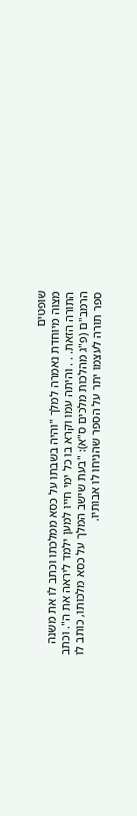שופטים
מצוה מיוחדת נאמרה למלך "והיה בשבתו על כסא ממלכתו וכתב לו את משנה התורה הזאת. . . והיתה עמו וקרא בו כל ימי חייו למען ילמד ליראה את ה". וכתב הרמב"ם (פ"ג מהלכות מלכים ס"א): "בעת שישב המלך על כסא מלכותו, כותב לו ספר תורה לעצמו יתר על הספר שהניחו לו אבותיו.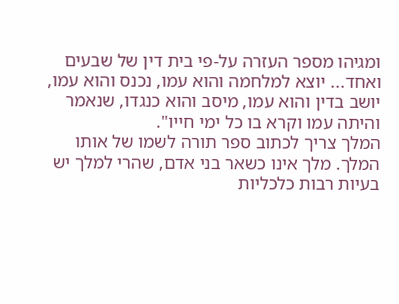ומגיהו מספר העזרה על-פי בית דין של שבעים ואחד... יוצא למלחמה והוא עמו, נכנס והוא עמו, יושב בדין והוא עמו, מיסב והוא כנגדו, שנאמר והיתה עמו וקרא בו כל ימי חייו".
המלך צריך לכתוב ספר תורה לשמו של אותו המלך. מלך אינו כשאר בני אדם, שהרי למלך יש בעיות רבות כלכליות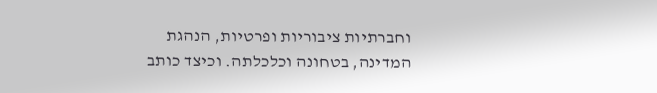וחברתיות ציבוריות ופרטיות, הנהגת המדינה, בטחונה וכלכלתה. וכיצד כותב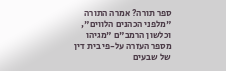ספר תורה? אמרה התורה "מלפני הכהנים הלווים", וכלשון הרמב"ם "מגיהו מספר העזרה על-פי בית דין של שבעים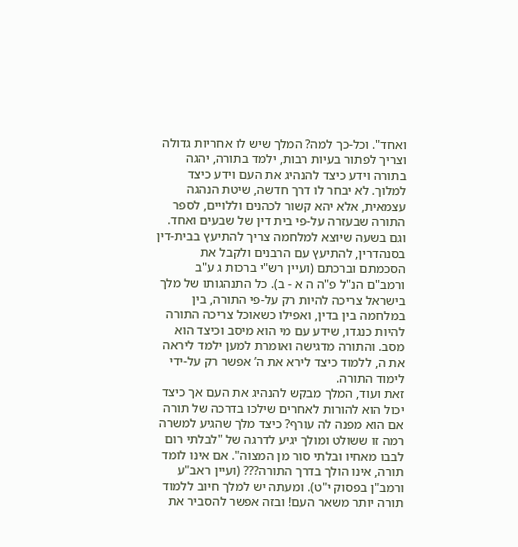ואחד". וכל-כך למה? המלך שיש לו אחריות גדולה וצריך לפתור בעיות רבות, ילמד בתורה, יהגה בתורה וידע כיצד להנהיג את העם וידע כיצד למלוך. לא יבחר לו דרך חדשה, שיטת הנהגה עצמאית, אלא יהא קשור לכהנים וללויים, לספר התורה שבעזרה על-פי בית דין של שבעים ואחד. וגם בשעה שיוצא למלחמה צריך להתיעץ בבית-דין בסנהדרין, להתיעץ עם הרבנים ולקבל את הסכמתם וברכתם (ועיין רש"י ברכות ג ע"ב ורמב"ם הנ"ל פ"ה ה א - ב). כל התנהגותו של מלך בישראל צריכה להיות רק על-פי התורה, בין במלחמה בין בדין, ואפילו כשאוכל צריכה התורה להיות כנגדו, שידע עם מי הוא מיסב וכיצד הוא מסב. והתורה מדגישה ואומרת למען ילמד ליראה את ה, ללמוד כיצד לירא את ה’ אפשר רק על-ידי לימוד התורה.
זאת ועוד, המלך מבקש להנהיג את העם אך כיצד יכול הוא להורות לאחרים שילכו בדרכה של תורה אם הוא מפנה לה עורף? כיצד מלך שהגיע למשרה רמה זו ששולט ומולך יגיע לדרגה של "לבלתי רום לבבו מאחיו ובלתי סור מן המצוה". אם אינו לומד תורה, אינו הולך בדרך התורה??? (ועיין ראב"ע ורמב"ן בפסוק י"ט). ומעתה יש למלך חיוב ללמוד תורה יותר משאר העם! ובזה אפשר להסביר את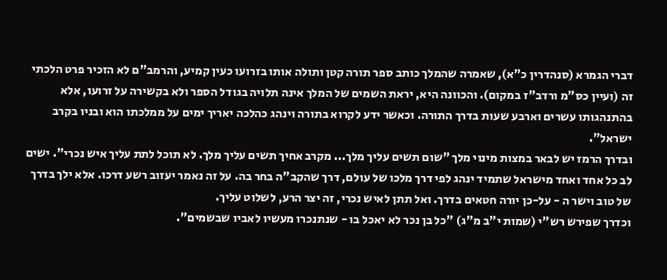דברי הגמרא (סנהדרין כ"א), שאמרה שהמלך כותב ספר תורה קטן ותולה אותו בזרועו כעין קמיע, והרמב"ם לא הזכיר פרט הלכתי זה (ועיין כס"מ ורדב"ז במקום). והכוונה היא, יראת השמים של המלך אינה תלויה בגודל הספר ולא בקשירה על זרועו, אלא בהתנהגותו עשרים וארבע שעות בדרך התורה. וכאשר ידע לקרוא בתורה וינהג כהלכה יאריך ימים על ממלכתו הוא ובניו בקרב ישראל".
ובדרך הרמז יש לבאר במצות מינוי מלך "שום תשים עליך מלך... מקרב אחיך תשים עליך מלך. לא תוכל לתת עליך איש נכרי". ישים לב כל אחד ואחד מישראל שתמיד ינהג לפי דרך מלכו של עולם, דרך שהקב"ה בחר בה. על זה נאמר יעזוב רשע דרכו. אלא ילך בדרך של טוב וישר ה - על-כן יורה חטאים בדרך. ואל תתן לאיש נכרי, זה יצר הרע, לשלוט עליך.
וכדרך שפירש רש"י (שמות י"ב מ"ג) "כל בן נכר לא יאכל בו - שנתנכרו מעשיו לאביו שבשמים".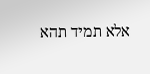אלא תמיד תהא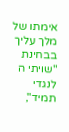אימתו של מלך עליך בבחינת "שויתי ה לנגדי תמיד",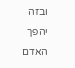ובזה יהפך האדם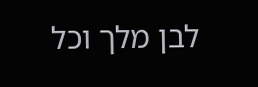לבן מלך וכל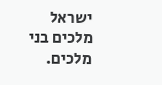ישראל מלכים בני מלכים.